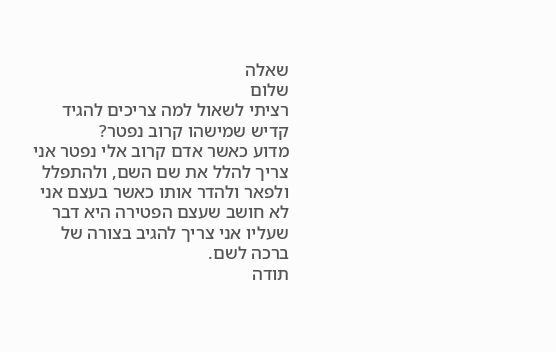שאלה
שלום
רציתי לשאול למה צריכים להגיד קדיש שמישהו קרוב נפטר?
מדוע כאשר אדם קרוב אלי נפטר אני צריך להלל את שם השם, ולהתפלל ולפאר ולהדר אותו כאשר בעצם אני לא חושב שעצם הפטירה היא דבר שעליו אני צריך להגיב בצורה של ברכה לשם.
תודה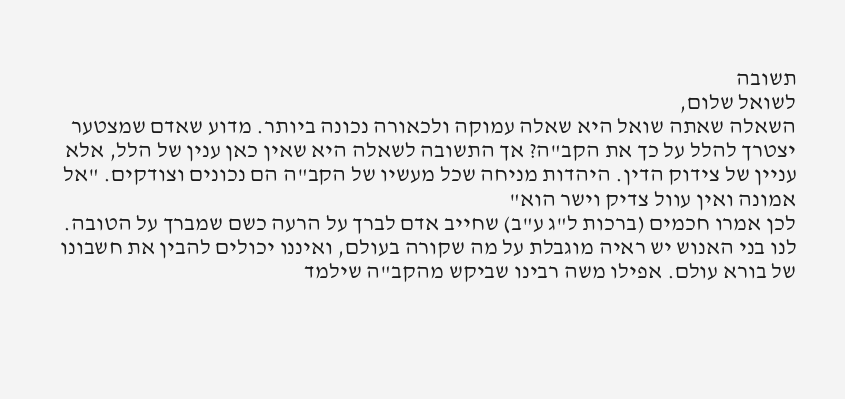תשובה
לשואל שלום,
השאלה שאתה שואל היא שאלה עמוקה ולכאורה נכונה ביותר. מדוע שאדם שמצטער יצטרך להלל על כך את הקב"ה? אך התשובה לשאלה היא שאין כאן ענין של הלל, אלא עניין של צידוק הדין. היהדות מניחה שכל מעשיו של הקב"ה הם נכונים וצודקים. "אל אמונה ואין עוול צדיק וישר הוא"
לכן אמרו חכמים (ברכות ל"ג ע"ב) שחייב אדם לברך על הרעה כשם שמברך על הטובה. לנו בני האנוש יש ראיה מוגבלת על מה שקורה בעולם, ואיננו יכולים להבין את חשבונו של בורא עולם. אפילו משה רבינו שביקש מהקב"ה שילמד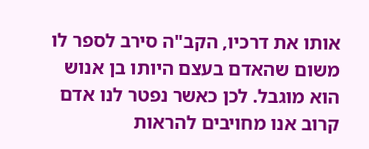אותו את דרכיו, הקב"ה סירב לספר לו משום שהאדם בעצם היותו בן אנוש הוא מוגבל. לכן כאשר נפטר לנו אדם קרוב אנו מחויבים להראות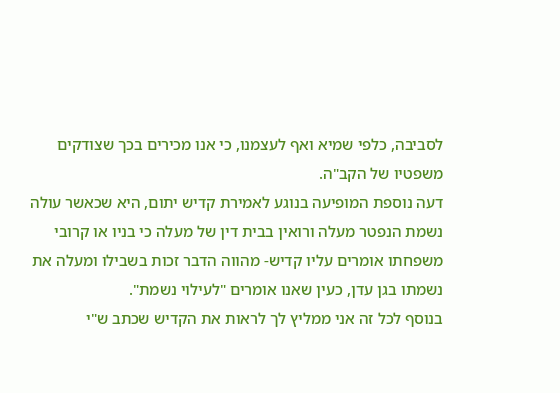לסביבה, כלפי שמיא ואף לעצמנו, כי אנו מכירים בכך שצודקים משפטיו של הקב"ה.
דעה נוספת המופיעה בנוגע לאמירת קדיש יתום, היא שכאשר עולה נשמת הנפטר מעלה ורואין בבית דין של מעלה כי בניו או קרובי משפחתו אומרים עליו קדיש- מהווה הדבר זכות בשבילו ומעלה את נשמתו בגן עדן, כעין שאנו אומרים "לעילוי נשמת".
בנוסף לכל זה אני ממליץ לך לראות את הקדיש שכתב ש"י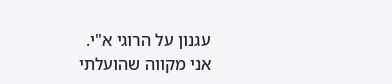עגנון על הרוגי א"י.
אני מקווה שהועלתי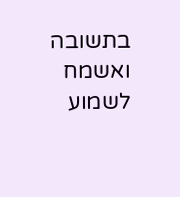בתשובה ואשמח לשמוע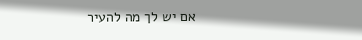אם יש לך מה להעיר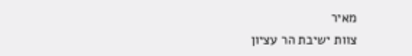מאיר
צוות ישיבת הר עציון